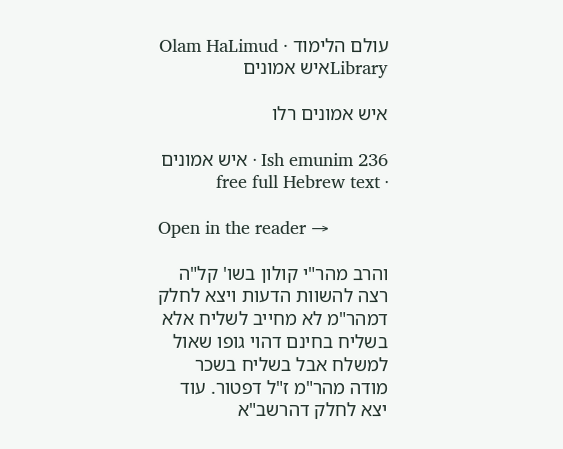עולם הלימוד · Olam HaLimud
Libraryאיש אמונים

איש אמונים רלו

Ish emunim 236 · איש אמונים · free full Hebrew text

Open in the reader →

והרב מהר"י קולון בשו' קל"ה רצה להשוות הדעות ויצא לחלק דמהר"מ לא מחייב לשליח אלא בשליח בחינם דהוי גופו שאול למשלח אבל בשליח בשכר מודה מהר"מ ז"ל דפטור. עוד יצא לחלק דהרשב"א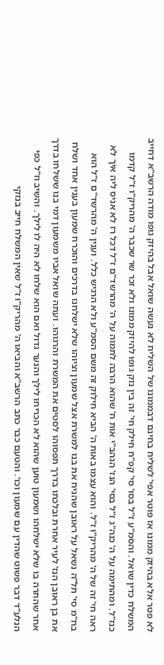לא פטר אלא בהיזק ממונו אז פוטר אפי' לשליח בחינם דבממונו של השליח לא נעשה שואל אבל בהיזק גופו מודה הרשב"א דחייב המשלח כדין שואל. והסמ"ע ז"ל בסו' סי' קפ"ח חילק חי' זה בין נזק גופו להיזק ממונו ולא זכר שר שכבר ה' מהריק"ו ז"ל קדמו כנז"ל. ומהתימה על ה' כנה"ג ז"ל בסי' הנז' הגהב"י אות ח' שהוא הרבה לתמוה על ה' מהרשד"ם ז"ל דכל רז לא אניס ליה איך לא ראה חי' זה של ה' מהריק"ו ז"ל. והוא עצמו באות ה' הביא חילוק זה משם הסמ"ע ולא הרגיש כלל. וענין ה' מהרשד"ם ז"ל הוא בח"מ סי' תל"ה נשאל על ראובן שהניח את בנו למשרת אצל שמעון וציוהו שלא ישלחנו בדרכים והוכרח שמעון בענין אחד ושלח את בן ראובן הנז' לעיר אחרת ובלכתו בדרך תפסוהו לסטים את המשרת והרגוהו. ועתה שואל אביו משמעון דמי בנו ששלחו בדרך אחר שהתרה בו שלא ישלחהו ושמעון טוען שהוא לא הכריחו לילך והנער גדול ואם הוא שלחו לא היה לו לילך. והשיב וז"ל כפי הנלע"ד דבר פשוט שהדין עם שמעון וכו'. והטעם כבר כתב הרשב"א והביאו ה' מהריק"ו ז"ל שאין המשלח חייב בנזקי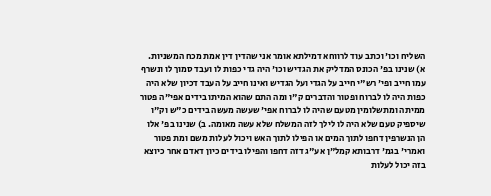השליח וכו' וכתב עוד לרווחא דמילתא אומר אני שהדין דין אמת מכח המשניות. א) שנינו בפ' הכונס המדליק את הגדיש וכו' היה גדי כפות לו ועבד סמוך לו ונשרף עמו חייב ופי' רש"י חייב על הגדי ועל הגדיש ואינו חייב על העבד דכיון שלא היה כפות היה לו לברוח ופטור והדברים ק"ו ומה התם שהוא המיתו בידים אפי"ה פטור ממיתה ומתשלומין מטעם שהיה לו לברוח אפי' שעשה מעשה בידים כ"ש וק"ו שיספיק טעם שלא היה לו לילך לזה המשלח שלא עשה מאומה. ב) שנינו בפ' אלו הן הנשרפין דחפו לתוך המים או הפילו לתוך האש ויכול לעלות משם ומת פטור ואמרי' בגמ' דרבותא קמל"ן אע"ג דזה דחפו והפילו בידים כיון דאדם אחר כיוצא בזה יכול לעלות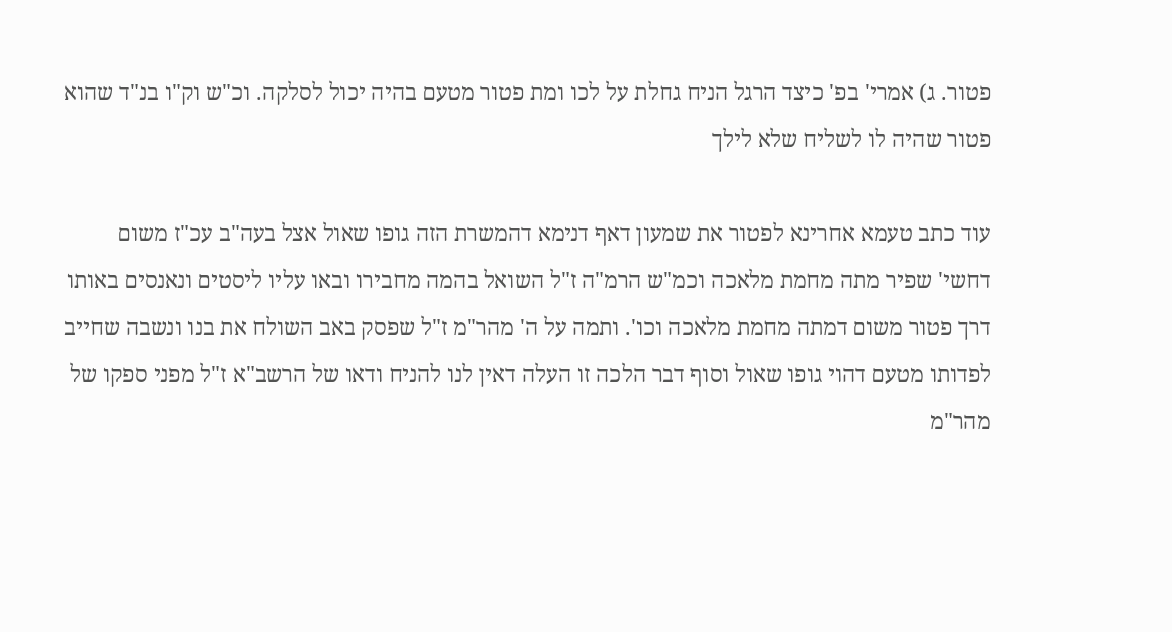פטור. ג) אמרי' בפ' כיצד הרגל הניח גחלת על לכו ומת פטור מטעם בהיה יכול לסלקה. וכ"ש וק"ו בנ"ד שהוא פטור שהיה לו לשליח שלא לילך

עוד כתב טעמא אחרינא לפטור את שמעון דאף דנימא דהמשרת הזה גופו שאול אצל בעה"ב עכ"ז משום דחשי' שפיר מתה מחמת מלאכה וכמ"ש הרמ"ה ז"ל השואל בהמה מחבירו ובאו עליו ליסטים ונאנסים באותו דרך פטור משום דמתה מחמת מלאכה וכו'. ותמה על ה' מהר"מ ז"ל שפסק באב השולח את בנו ונשבה שחייב לפדותו מטעם דהוי גופו שאול וסוף דבר הלכה זו העלה דאין לנו להניח ודאו של הרשב"א ז"ל מפני ספקו של מהר"מ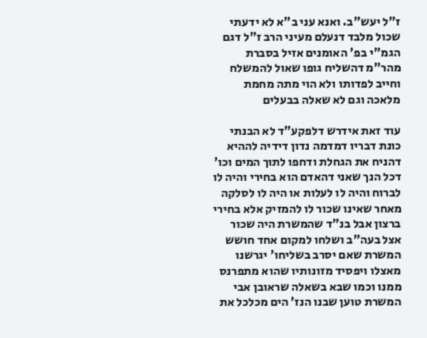ז"ל יעש"ב. ואנא עני ב"א לא ידעתי שכול מלבד דנעלם מעיני הרב ז"ל דגם הגמ"י בפ' האומנים אזיל בסברת מהר"מ דהשליח גופו שאול להמשלח וחייב לפדותו ולא הוי מתה מחמת מלאכה וגם לא שאלה בבעלים

עוד זאת אידרש דלפקע"ד לא הבנתי כונת דבריו דמדמה נדון דידיה לההיא דהניח את הגחלת ודחפו לתוך המים וכו' דכל הנך שאני דהאדם הוא בחירי והיה לו לברוח והיה לו לעלות או היה לו לסלקה מאחר שאינו שכור לו להמזיק אלא בחירי ברצון אבל בנ"ד שהמשרת היה שכור אצל בעה"ב ושלחו למקום אחד חושש המשרת שאם יסרב בשליחו' יגרשנו מאצלו ויפסיד מזונותיו שהוא מתפרנס ממנו וכמו שבא בשאלה שראובן אבי המשרת טוען שבנו הנז' הים מכלכל את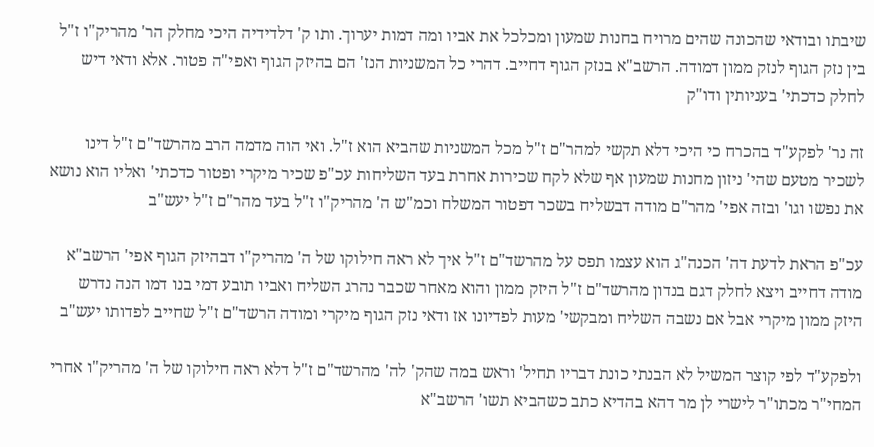שיבתו ובודאי שהכונה שהים מרויח בחנות שמעון ומכלכל את אביו ומה דמות יערוך. ותו ק' דלדידיה היכי מחלק הר' מהריק"ו ז"ל בין נזק הגוף לנזק ממון דמודה. הרשב"א בנזק הגוף דחייב. דהרי כל המשניות הנז' הם בהיזק הגוף ואפי"ה פטור. אלא ודאי דיש לחלק כדכתי' בעניותין ודו"ק

זה נר' לפקע"ד בהכרח כי היכי דלא תקשי למהר"ם ז"ל מכל המשניות שהביא הוא ז"ל. ואי הוה מדמה הרב מהרשד"ם ז"ל דינו לשכיר מטעם שהי' ניזון מחנות שמעון אף שלא לקח שכירות אחרת בעד השליחות עכ"פ שכיר מיקרי ופטור כדכתי' ואליו הוא נושא את נפשו וגו' ובזה אפי' מהר"ם מודה דבשליח בשכר דפטור המשלח וכמ"ש ה' מהריק"ו ז"ל בעד מהר"ם ז"ל יעש"ב

עכ"פ הראת לדעת דה' הכנה"ג הוא עצמו תפס על מהרשד"ם ז"ל איך לא ראה חילוקו של ה' מהריק"ו דבהיזק הגוף אפי' הרשב"א מודה דחייב ויצא לחלק דגם בנדון מהרשד"ם ז"ל היזק ממון והוא מאחר שכבר נהרג השליח ואביו תובע דמי בנו דמו הנה נדרש היזק ממון מיקרי אבל אם נשבה השליח ומבקשי' מעות לפדיונו אז ודאי נזק הגוף מיקרי ומודה הרשד"ם ז"ל שחייב לפדותו יעש"ב

ולפקע"ד לפי קוצר המשיל לא הבנתי כונת דבריו תחיל' וראש במה שהק' לה' מהרשד"ם ז"ל דלא ראה חילוקו של ה' מהריק"ו אחרי המחי"ר מכתו"ר לישרי לן מר דהא בהדיא כתב כשהביא תשו' הרשב"א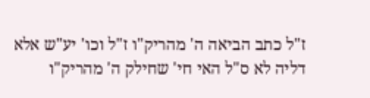ז"ל כתב הביאה ה' מהריק"ו ז"ל וכו' יע"ש אלא דליה לא ס"ל האי חי' שחילק ה' מהריק"ו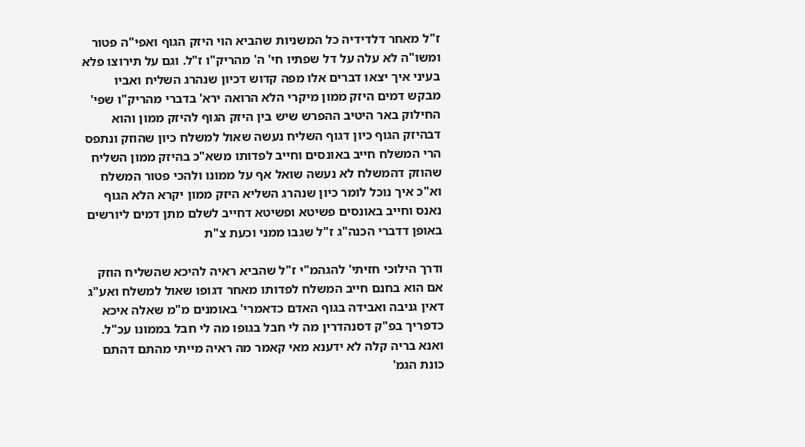ז"ל מאחר דלדידיה כל המשניות שהביא הוי היזק הגוף ואפי"ה פטור ומשו"ה לא עלה על דל שפתיו חי' ה' מהריק"ו ז"ל. וגם על תירוצו פלא בעיני איך יצאו דברים אלו מפה קדוש דכיון שנהרג השליח ואביו מבקש דמים היזק ממון מיקרי הלא הרואה ירא' בדברי מהריק"ו שפי' החילוק באר היטיב ההפרש שיש בין היזק הגוף להיזק ממון והוא דבהיזק הגוף כיון דגוף השליח נעשה שאול למשלח כיון שהוזק ונתפס הרי המשלח חייב באונסים וחייב לפדותו משא"כ בהיזק ממון השליח שהוזק דהמשלח לא נעשה שואל אף על ממונו ולהכי פטור המשלח וא"כ איך נוכל לומר כיון שנהרג השליא היזק ממון יקרא הלא הגוף נאנס וחייב באונסים פשיטא ופשיטא דחייב לשלם מתן דמים ליורשים באופן דדברי הכנה"ג ז"ל שגבו ממני וכעת צ"ת

ודרך הילוכי חזיתי' להגהמ"י ז"ל שהביא ראיה להיכא שהשליח הוזק אם הוא בחנם חייב המשלח לפדותו מאחר דגופו שאול למשלח ואע"ג דאין גניבה ואבידה בגוף האדם כדאמרי' באומנים מ"מ שאלה איכא כדפריך בפ"ק דסנהדרין מה לי חבל בגופו מה לי חבל בממונו עכ"ל. ואנא בריה קלה לא ידענא מאי קאמר מה ראיה מייתי מהתם דהתם כונת הגמ'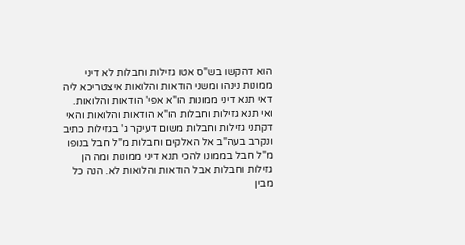הוא דהקשו בש"ס אטו גזילות וחבלות לא דיני ממונות נינהו ומשני הודאות והלואות איצטריכא ליה דאי תנא דיני ממונות הו"א אפי' הודאות והלואות. ואי תנא גזילות וחבלות הו"א הודאות והלואות והאי דקתני גזילות וחבלות משום דעיקר ג' בגזילות כתיב ונקרב בעה"ב אל האלקים וחבלות מ"ל חבל בנופו מ"ל חבל בממונו להכי תנא דיני ממונות ומה הן גזילות וחבלות אבל הודאות והלואות לא. הנה כל מבין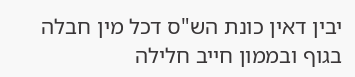יבין דאין כונת הש"ס דכל מין חבלה בגוף ובממון חייב חלילה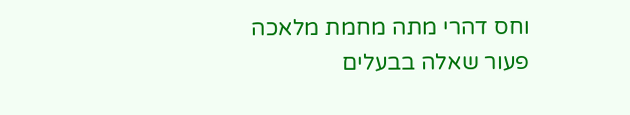וחס דהרי מתה מחמת מלאכה פעור שאלה בבעלים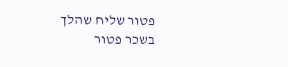פטור שליח שהלך בשכר פטור